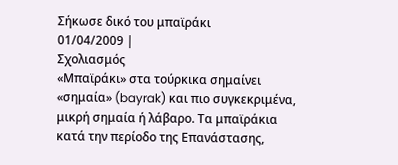Σήκωσε δικό του μπαϊράκι
01/04/2009 |
Σχολιασμός
«Μπαϊράκι» στα τούρκικα σημαίνει «σημαία» (bayrak) και πιο συγκεκριμένα, μικρή σημαία ή λάβαρο. Τα μπαϊράκια κατά την περίοδο της Επανάστασης,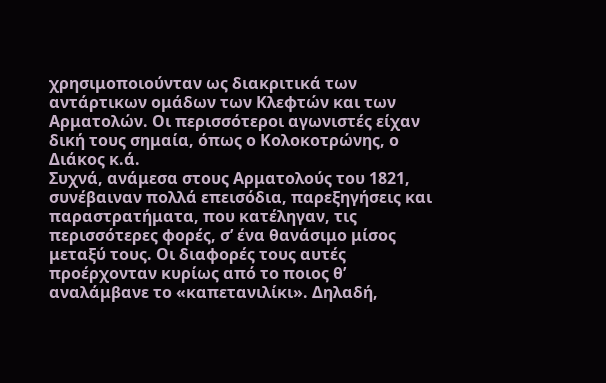χρησιμοποιούνταν ως διακριτικά των αντάρτικων ομάδων των Κλεφτών και των Αρματολών. Οι περισσότεροι αγωνιστές είχαν δική τους σημαία, όπως ο Κολοκοτρώνης, ο Διάκος κ.ά.
Συχνά, ανάμεσα στους Αρματολούς του 1821, συνέβαιναν πολλά επεισόδια, παρεξηγήσεις και παραστρατήματα, που κατέληγαν, τις περισσότερες φορές, σ’ ένα θανάσιμο μίσος μεταξύ τους. Οι διαφορές τους αυτές προέρχονταν κυρίως από το ποιος θ’ αναλάμβανε το «καπετανιλίκι». Δηλαδή,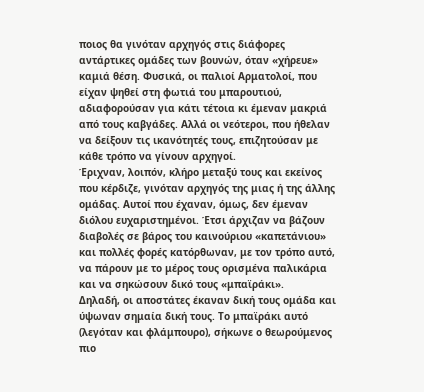ποιος θα γινόταν αρχηγός στις διάφορες αντάρτικες ομάδες των βουνών, όταν «χήρευε» καμιά θέση. Φυσικά, οι παλιοί Αρματολοί, που είχαν ψηθεί στη φωτιά του μπαρουτιού, αδιαφορούσαν για κάτι τέτοια κι έμεναν μακριά από τους καβγάδες. Αλλά οι νεότεροι, που ήθελαν να δείξουν τις ικανότητές τους, επιζητούσαν με κάθε τρόπο να γίνουν αρχηγοί.
Έριχναν, λοιπόν, κλήρo μεταξύ τους και εκείνος που κέρδιζε, γινόταν αρχηγός της μιας ή της άλλης ομάδας. Αυτοί που έχαναν, όμως, δεν έμεναν διόλου ευχαριστημένοι. Έτσι άρχιζαν να βάζουν διαβολές σε βάρος του καινούριου «καπετάνιου» και πολλές φορές κατόρθωναν, με τον τρόπο αυτό, να πάρουν με το μέρος τους ορισμένα παλικάρια και να σηκώσουν δικό τους «μπαϊράκι».
Δηλαδή, οι αποστάτες έκαναν δική τους ομάδα και ύψωναν σημαία δική τους. Το μπαϊράκι αυτό (λεγόταν και φλάμπουρο), σήκωνε ο θεωρούμενος πιο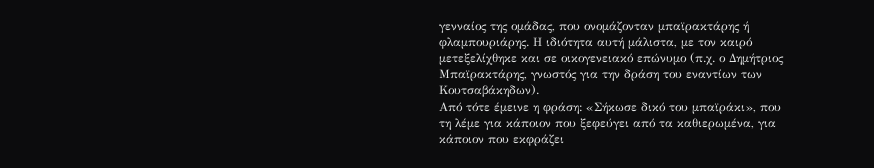γενναίος της ομάδας, που ονομάζονταν μπαϊρακτάρης ή φλαμπουριάρης. Η ιδιότητα αυτή μάλιστα, με τον καιρό μετεξελίχθηκε και σε οικογενειακό επώνυμο (π.χ. ο Δημήτριος Μπαϊρακτάρης, γνωστός για την δράση του εναντίων των Κουτσαβάκηδων).
Από τότε έμεινε η φράση: «Σήκωσε δικό του μπαϊράκι», που τη λέμε για κάποιον που ξεφεύγει από τα καθιερωμένα, για κάποιον που εκφράζει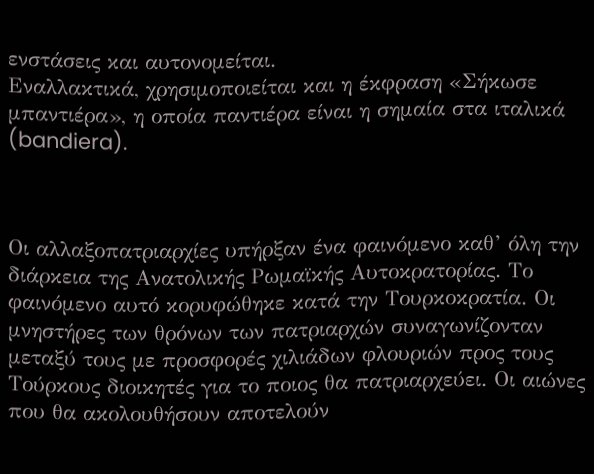ενστάσεις και αυτονομείται.
Εναλλακτικά, χρησιμοποιείται και η έκφραση «Σήκωσε μπαντιέρα», η οποία παντιέρα είναι η σημαία στα ιταλικά (bandiera).



Οι αλλαξοπατριαρχίες υπήρξαν ένα φαινόμενο καθ’ όλη την διάρκεια της Ανατολικής Ρωμαϊκής Αυτοκρατορίας. Το φαινόμενο αυτό κορυφώθηκε κατά την Τουρκοκρατία. Οι μνηστήρες των θρόνων των πατριαρχών συναγωνίζονταν μεταξύ τους με προσφορές χιλιάδων φλουριών προς τους Τούρκους διοικητές για το ποιος θα πατριαρχεύει. Οι αιώνες που θα ακολουθήσουν αποτελούν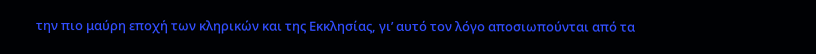την πιο μαύρη εποχή των κληρικών και της Εκκλησίας, γι’ αυτό τον λόγο αποσιωπούνται από τα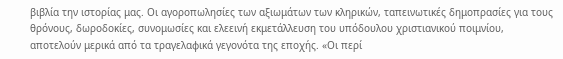βιβλία την ιστορίας μας. Οι αγοροπωλησίες των αξιωμάτων των κληρικών, ταπεινωτικές δημοπρασίες για τους θρόνους, δωροδοκίες, συνομωσίες και ελεεινή εκμετάλλευση του υπόδουλου χριστιανικού ποιμνίου, αποτελούν μερικά από τα τραγελαφικά γεγονότα της εποχής. «Οι περί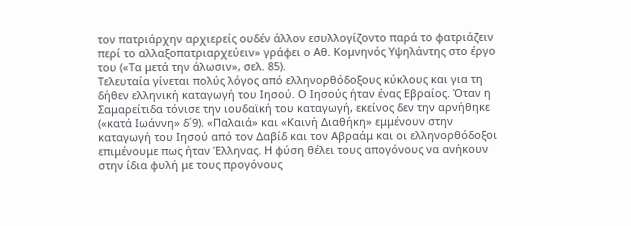τον πατριάρχην αρχιερείς ουδέν άλλον εσυλλογίζοντο παρά το φατριάζειν περί το αλλαξοπατριαρχεύειν» γράφει ο Αθ. Κομνηνός Υψηλάντης στο έργο του («Τα μετά την άλωσιν», σελ. 85).
Τελευταία γίνεται πολύς λόγος από ελληνορθόδοξους κύκλους και για τη δήθεν ελληνική καταγωγή του Ιησού. Ο Ιησούς ήταν ένας Εβραίος. Όταν η Σαμαρείτιδα τόνισε την ιουδαϊκή του καταγωγή, εκείνος δεν την αρνήθηκε («κατά Ιωάννη» δ΄9). «Παλαιά» και «Καινή Διαθήκη» εμμένουν στην καταγωγή του Ιησού από τον Δαβίδ και τον Αβραάμ και οι ελληνορθόδοξοι επιμένουμε πως ήταν Έλληνας. Η φύση θέλει τους απογόνους να ανήκουν στην ίδια φυλή με τους προγόνους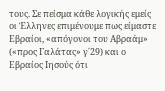τους. Σε πείσμα κάθε λογικής εμείς οι Έλληνες επιμένουμε πως είμαστε Εβραίοι, «απόγονοι του Αβραάμ» («προς Γαλάτας» γ΄29) και ο Εβραίος Ιησούς ότι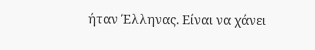ήταν Έλληνας. Είναι να χάνει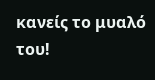κανείς το μυαλό του!